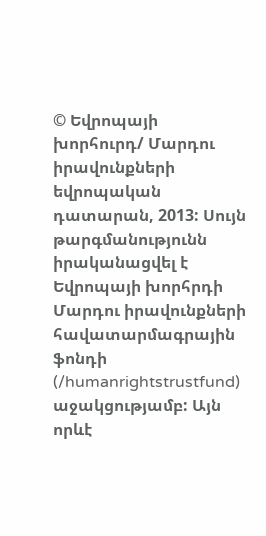© Եվրոպայի խորհուրդ/ Մարդու իրավունքների եվրոպական դատարան, 2013: Սույն թարգմանությունն իրականացվել է Եվրոպայի խորհրդի Մարդու իրավունքների հավատարմագրային ֆոնդի (/humanrightstrustfund) աջակցությամբ: Այն որևէ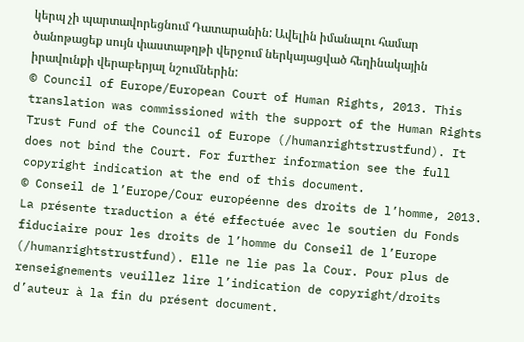կերպ չի պարտավորեցնում Դատարանին: Ավելին իմանալու համար ծանոթացեք սույն փաստաթղթի վերջում ներկայացված հեղինակային իրավունքի վերաբերյալ նշումներին:
© Council of Europe/European Court of Human Rights, 2013. This translation was commissioned with the support of the Human Rights Trust Fund of the Council of Europe (/humanrightstrustfund). It does not bind the Court. For further information see the full copyright indication at the end of this document.
© Conseil de l’Europe/Cour européenne des droits de l’homme, 2013. La présente traduction a été effectuée avec le soutien du Fonds fiduciaire pour les droits de l’homme du Conseil de l’Europe (/humanrightstrustfund). Elle ne lie pas la Cour. Pour plus de renseignements veuillez lire l’indication de copyright/droits d’auteur à la fin du présent document.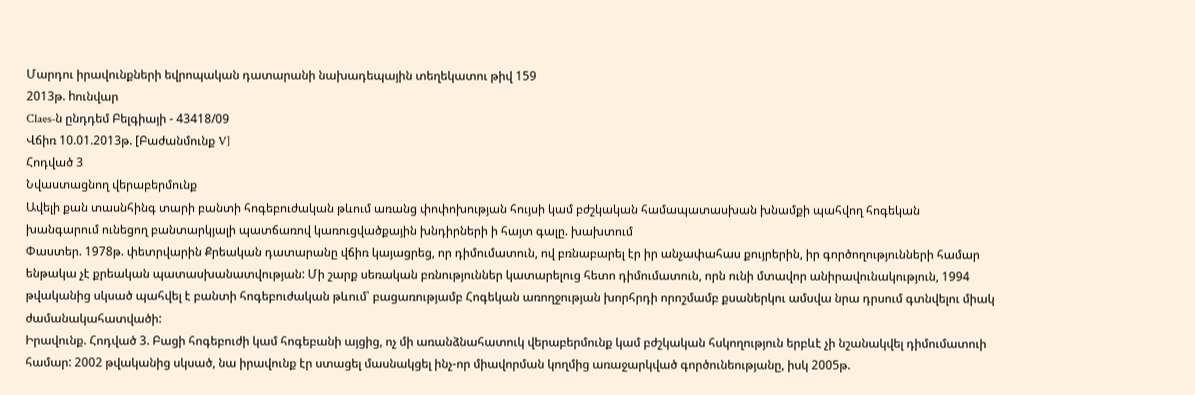Մարդու իրավունքների եվրոպական դատարանի նախադեպային տեղեկատու թիվ 159
2013թ. hունվար
Claes-ն ընդդեմ Բելգիայի - 43418/09
Վճիռ 10.01.2013թ. [Բաժանմունք V]
Հոդված 3
Նվաստացնող վերաբերմունք
Ավելի քան տասնհինգ տարի բանտի հոգեբուժական թևում առանց փոփոխության հույսի կամ բժշկական համապատասխան խնամքի պահվող հոգեկան խանգարում ունեցող բանտարկյալի պատճառով կառուցվածքային խնդիրների ի հայտ գալը. խախտում
Փաստեր. 1978թ. փետրվարին Քրեական դատարանը վճիռ կայացրեց, որ դիմումատուն, ով բռնաբարել էր իր անչափահաս քույրերին, իր գործողությունների համար ենթակա չէ քրեական պատասխանատվության: Մի շարք սեռական բռնություններ կատարելուց հետո դիմումատուն, որն ունի մտավոր անիրավունակություն, 1994 թվականից սկսած պահվել է բանտի հոգեբուժական թևում՝ բացառությամբ Հոգեկան առողջության խորհրդի որոշմամբ քսաներկու ամսվա նրա դրսում գտնվելու միակ ժամանակահատվածի:
Իրավունք. Հոդված 3. Բացի հոգեբուժի կամ հոգեբանի այցից, ոչ մի առանձնահատուկ վերաբերմունք կամ բժշկական հսկողություն երբևէ չի նշանակվել դիմումատուի համար: 2002 թվականից սկսած, նա իրավունք էր ստացել մասնակցել ինչ-որ միավորման կողմից առաջարկված գործունեությանը, իսկ 2005թ.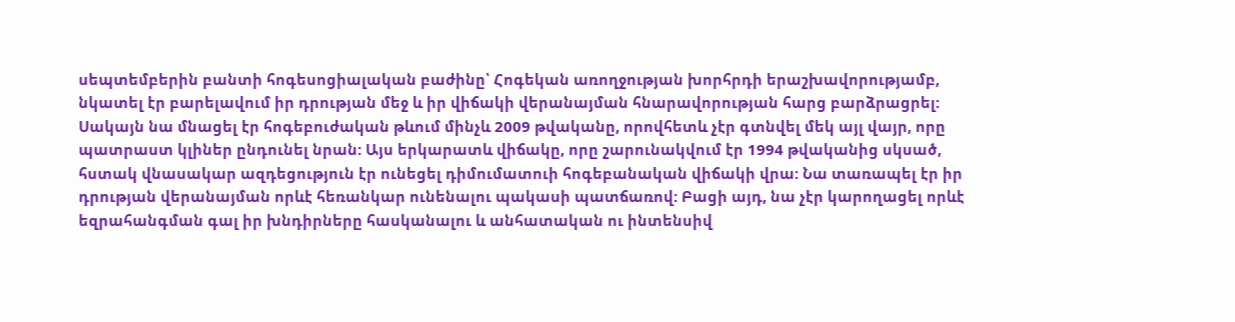սեպտեմբերին բանտի հոգեսոցիալական բաժինը՝ Հոգեկան առողջության խորհրդի երաշխավորությամբ, նկատել էր բարելավում իր դրության մեջ և իր վիճակի վերանայման հնարավորության հարց բարձրացրել: Սակայն նա մնացել էր հոգեբուժական թևում մինչև 2009 թվականը, որովհետև չէր գտնվել մեկ այլ վայր, որը պատրաստ կլիներ ընդունել նրան: Այս երկարատև վիճակը, որը շարունակվում էր 1994 թվականից սկսած, հստակ վնասակար ազդեցություն էր ունեցել դիմումատուի հոգեբանական վիճակի վրա: Նա տառապել էր իր դրության վերանայման որևէ հեռանկար ունենալու պակասի պատճառով: Բացի այդ, նա չէր կարողացել որևէ եզրահանգման գալ իր խնդիրները հասկանալու և անհատական ու ինտենսիվ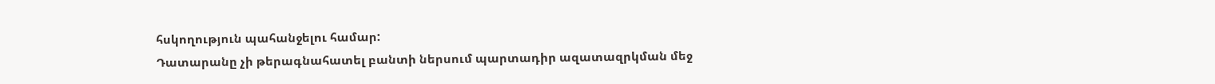հսկողություն պահանջելու համար:
Դատարանը չի թերագնահատել բանտի ներսում պարտադիր ազատազրկման մեջ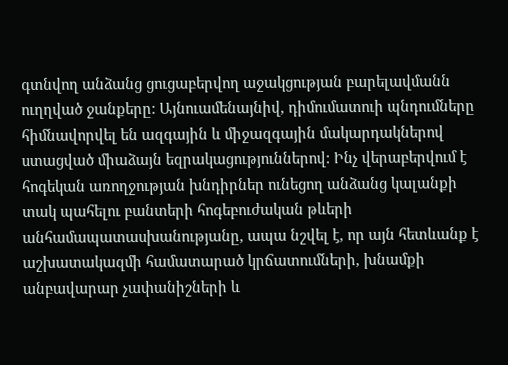գտնվող անձանց ցուցաբերվող աջակցության բարելավմանն ուղղված ջանքերը: Այնուամենայնիվ, դիմումատուի պնդումները հիմնավորվել են ազգային և միջազգային մակարդակներով ստացված միաձայն եզրակացություններով: Ինչ վերաբերվում է հոգեկան առողջության խնդիրներ ունեցող անձանց կալանքի տակ պահելու բանտերի հոգեբուժական թևերի անհամապատասխանությանը, ապա նշվել է, որ այն հետևանք է աշխատակազմի համատարած կրճատումների, խնամքի անբավարար չափանիշների և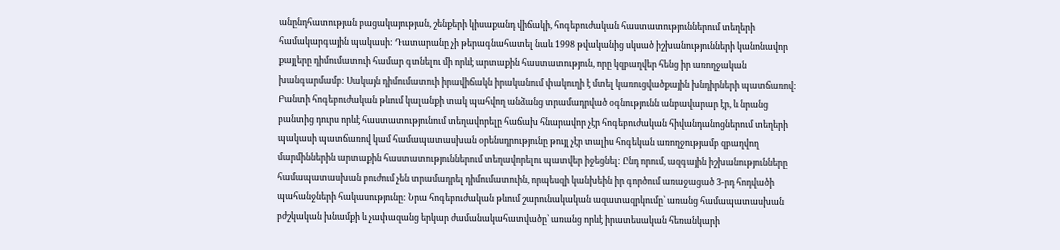անընդհատության բացակայության, շենքերի կիսաքանդ վիճակի, հոգեբուժական հաստատություններում տեղերի համակարգային պակասի: Դատարանը չի թերագնահատել նաև 1998 թվականից սկսած իշխանությունների կանոնավոր քայլերը դիմումատուի համար գտնելու մի որևէ արտաքին հաստատություն, որը կզբաղվեր հենց իր առողջական խանգարմամբ: Սակայն դիմումատուի իրավիճակն իրականում փակուղի է մտել կառուցվածքային խնդիրների պատճառով: Բանտի հոգեբուժական թևում կալանքի տակ պահվող անձանց տրամադրված օգնությունն անբավարար էր, և նրանց բանտից դուրս որևէ հաստատությունում տեղավորելը հաճախ հնարավոր չէր հոգեբուժական հիվանդանոցներում տեղերի պակասի պատճառով կամ համապատասխան օրենսդրությունը թույլ չէր տալիս հոգեկան առողջությամբ զբաղվող մարմիններին արտաքին հաստատություններում տեղավորելու պատվեր իջեցնել: Ընդ որում, ազգային իշխանությունները համապատասխան բուժում չեն տրամադրել դիմումատուին, որպեսզի կանխեին իր գործում առաջացած 3-րդ հոդվածի պահանջների հակասությունը: Նրա հոգեբուժական թևում շարունակական ազատազրկումը՝ առանց համապատասխան բժշկական խնամքի և չափազանց երկար ժամանակահատվածը՝ առանց որևէ իրատեսական հեռանկարի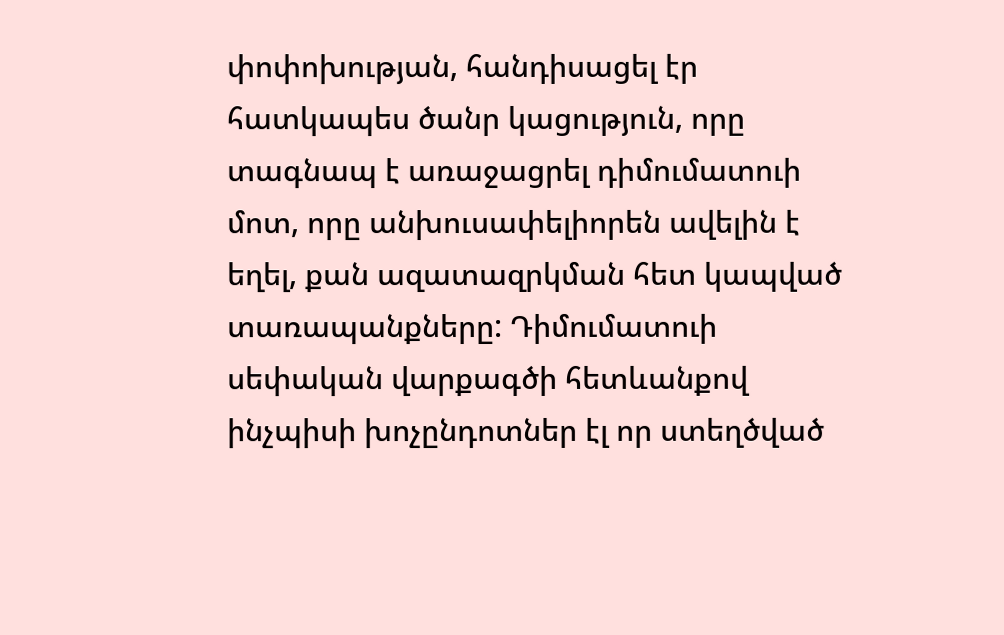փոփոխության, հանդիսացել էր հատկապես ծանր կացություն, որը տագնապ է առաջացրել դիմումատուի մոտ, որը անխուսափելիորեն ավելին է եղել, քան ազատազրկման հետ կապված տառապանքները: Դիմումատուի սեփական վարքագծի հետևանքով ինչպիսի խոչընդոտներ էլ որ ստեղծված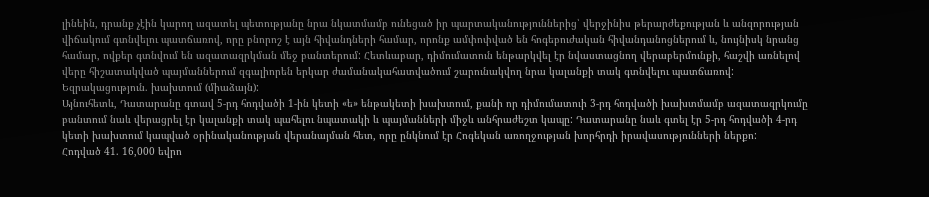լինեին, դրանք չէին կարող ազատել պետությանը նրա նկատմամբ ունեցած իր պարտականություններից՝ վերջինիս թերարժեքության և անզորության վիճակում գտնվելու պատճառով, որը բնորոշ է այն հիվանդների համար, որոնք ամփոփված են հոգեբուժական հիվանդանոցներում և, նույնիսկ նրանց համար, ովքեր գտնվում են ազատազրկման մեջ բանտերում: Հետևաբար, դիմումատուն ենթարկվել էր նվաստացնող վերաբերմունքի, հաշվի առնելով վերը հիշատակված պայմաններում զգալիորեն երկար ժամանակահատվածում շարունակվող նրա կալանքի տակ գտնվելու պատճառով:
Եզրակացություն. խախտում (միաձայն):
Այնուհետև, Դատարանը գտավ 5-րդ հոդվածի 1-ին կետի «ե» ենթակետի խախտում, քանի որ դիմումատուի 3-րդ հոդվածի խախտմամբ ազատազրկումը բանտում նաև վերացրել էր կալանքի տակ պահելու նպատակի և պայմանների միջև անհրաժեշտ կապը: Դատարանը նաև գտել էր 5-րդ հոդվածի 4-րդ կետի խախտում կապված օրինականության վերանայման հետ, որը ընկնում էր Հոգեկան առողջության խորհրդի իրավասությունների ներքո:
Հոդված 41. 16,000 եվրո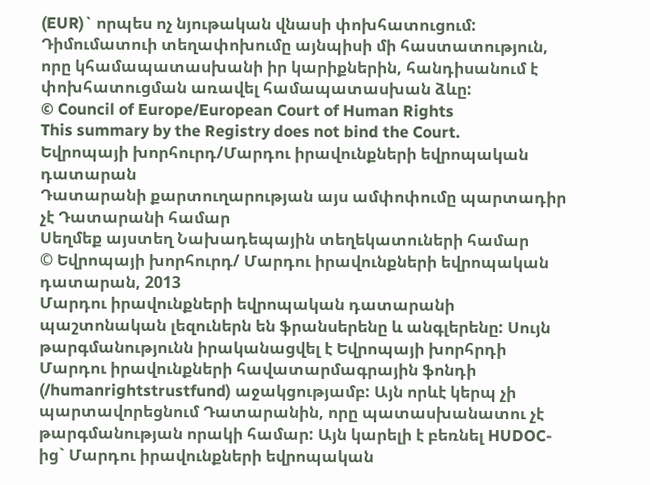(EUR)` որպես ոչ նյութական վնասի փոխհատուցում: Դիմումատուի տեղափոխումը այնպիսի մի հաստատություն, որը կհամապատասխանի իր կարիքներին, հանդիսանում է փոխհատուցման առավել համապատասխան ձևը:
© Council of Europe/European Court of Human Rights
This summary by the Registry does not bind the Court.
Եվրոպայի խորհուրդ/Մարդու իրավունքների եվրոպական դատարան
Դատարանի քարտուղարության այս ամփոփումը պարտադիր չէ Դատարանի համար
Սեղմեք այստեղ Նախադեպային տեղեկատուների համար
© Եվրոպայի խորհուրդ/ Մարդու իրավունքների եվրոպական դատարան, 2013
Մարդու իրավունքների եվրոպական դատարանի պաշտոնական լեզուներն են ֆրանսերենը և անգլերենը: Սույն թարգմանությունն իրականացվել է Եվրոպայի խորհրդի Մարդու իրավունքների հավատարմագրային ֆոնդի (/humanrightstrustfund) աջակցությամբ: Այն որևէ կերպ չի պարտավորեցնում Դատարանին, որը պատասխանատու չէ թարգմանության որակի համար: Այն կարելի է բեռնել HUDOC-ից` Մարդու իրավունքների եվրոպական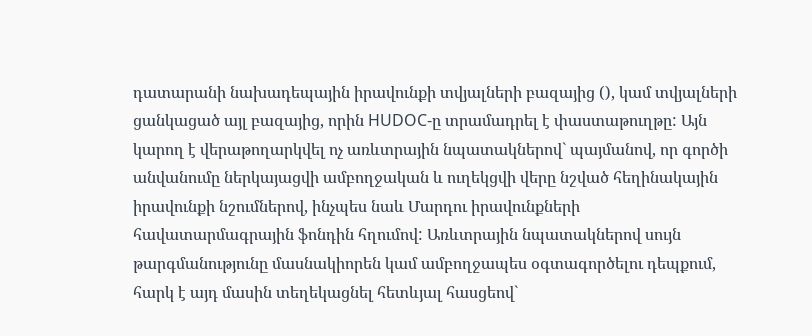դատարանի նախադեպային իրավունքի տվյալների բազայից (), կամ տվյալների ցանկացած այլ բազայից, որին HUDOC-ը տրամադրել է փաստաթուղթը: Այն կարող է վերաթողարկվել ոչ առևտրային նպատակներով` պայմանով, որ գործի անվանումը ներկայացվի ամբողջական և ուղեկցվի վերը նշված հեղինակային իրավունքի նշումներով, ինչպես նաև Մարդու իրավունքների հավատարմագրային ֆոնդին հղումով: Առևտրային նպատակներով սույն թարգմանությունը մասնակիորեն կամ ամբողջապես օգտագործելու դեպքում, հարկ է այդ մասին տեղեկացնել հետևյալ հասցեով`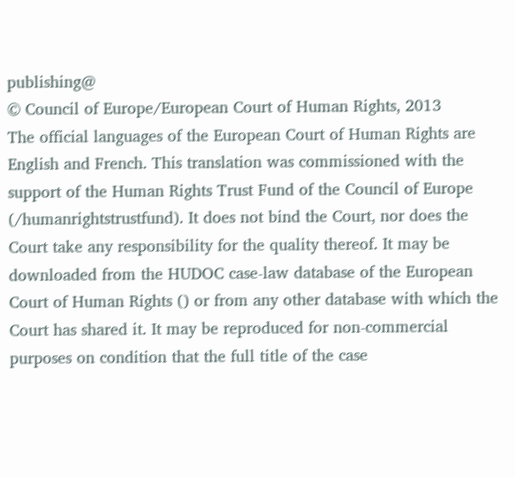publishing@
© Council of Europe/European Court of Human Rights, 2013
The official languages of the European Court of Human Rights are English and French. This translation was commissioned with the support of the Human Rights Trust Fund of the Council of Europe (/humanrightstrustfund). It does not bind the Court, nor does the Court take any responsibility for the quality thereof. It may be downloaded from the HUDOC case-law database of the European Court of Human Rights () or from any other database with which the Court has shared it. It may be reproduced for non-commercial purposes on condition that the full title of the case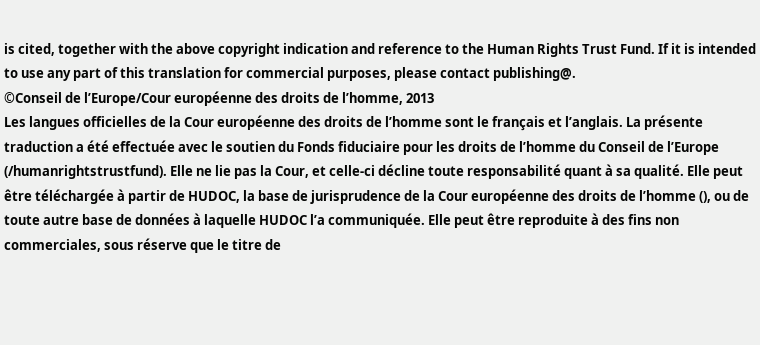is cited, together with the above copyright indication and reference to the Human Rights Trust Fund. If it is intended to use any part of this translation for commercial purposes, please contact publishing@.
©Conseil de l’Europe/Cour européenne des droits de l’homme, 2013
Les langues officielles de la Cour européenne des droits de l’homme sont le français et l’anglais. La présente traduction a été effectuée avec le soutien du Fonds fiduciaire pour les droits de l’homme du Conseil de l’Europe (/humanrightstrustfund). Elle ne lie pas la Cour, et celle-ci décline toute responsabilité quant à sa qualité. Elle peut être téléchargée à partir de HUDOC, la base de jurisprudence de la Cour européenne des droits de l’homme (), ou de toute autre base de données à laquelle HUDOC l’a communiquée. Elle peut être reproduite à des fins non commerciales, sous réserve que le titre de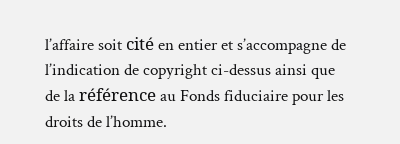l’affaire soit cité en entier et s’accompagne de l’indication de copyright ci-dessus ainsi que de la référence au Fonds fiduciaire pour les droits de l’homme.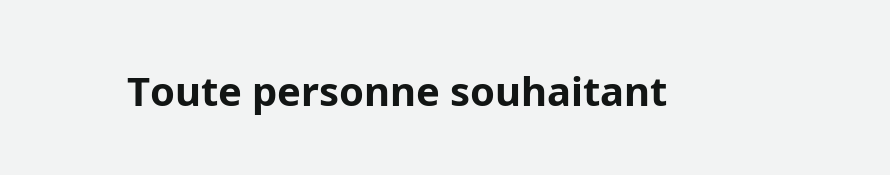Toute personne souhaitant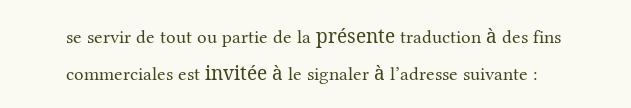se servir de tout ou partie de la présente traduction à des fins commerciales est invitée à le signaler à l’adresse suivante :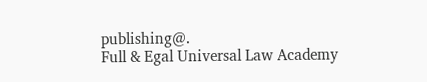publishing@.
Full & Egal Universal Law Academy